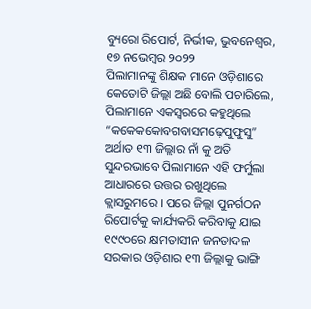ବ୍ୟୁରୋ ରିପୋର୍ଟ, ନିର୍ଭୀକ, ଭୁବନେଶ୍ୱର, ୧୭ ନଭେମ୍ବର ୨୦୨୨
ପିଲାମାନଙ୍କୁ ଶିକ୍ଷକ ମାନେ ଓଡ଼ିଶାରେ କେତୋଟି ଜିଲ୍ଲା ଅଛି ବୋଲି ପଚାରିଲେ, ପିଲାମାନେ ଏକସ୍ୱରରେ କହୁଥିଲେ “କକେକକୋବଗବାସମଢ଼େପୁଫୁସୁ” ଅର୍ଥାତ ୧୩ ଜିଲ୍ଲାର ନାଁ କୁ ଅତି ସୁନ୍ଦରଭାବେ ପିଲାମାନେ ଏହି ଫର୍ମୁଲା ଆଧାରରେ ଉତ୍ତର ରଖୁଥିଲେ କ୍ଲାସରୁମରେ । ପରେ ଜିଲ୍ଲା ପୁନର୍ଗଠନ ରିପୋର୍ଟକୁ କାର୍ଯ୍ୟକରି କରିବାକୁ ଯାଇ ୧୯୯୦ରେ କ୍ଷମତାସୀନ ଜନତାଦଳ ସରକାର ଓଡ଼ିଶାର ୧୩ ଜିଲ୍ଲାକୁ ଭାଙ୍ଗି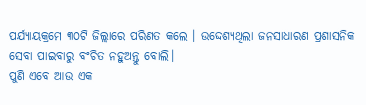ପର୍ଯ୍ୟାୟକ୍ରମେ ୩୦ଟି ଜିଲ୍ଲାରେ ପରିଣତ କଲେ । ଉଦ୍ଦେଶ୍ୟଥିଲା ଜନସାଧାରଣ ପ୍ରଶାସନିକ ସେବା ପାଇବାରୁ ବଂଚିତ ନହୁଅନ୍ତୁ ବୋଲି।
ପୁଣି ଏବେ ଆଉ ଏକ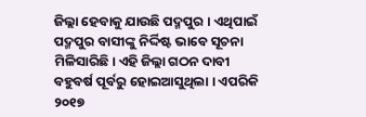ଜିଲ୍ଲା ହେବାକୁ ଯାଉଛି ପଦ୍ମପୁର । ଏଥିପାଇଁ ପଦ୍ମପୁର ବାସୀଙ୍କୁ ନିର୍ଦ୍ଦିଷ୍ଟ ଭାବେ ସୂଚନା ମିଳିସାରିଛି। ଏହି ଜିଲ୍ଲା ଗଠନ ଦାବୀ ବହୁବର୍ଷ ପୂର୍ବରୁ ହୋଇଆସୁଥିଲା । ଏପରିକି ୨୦୧୭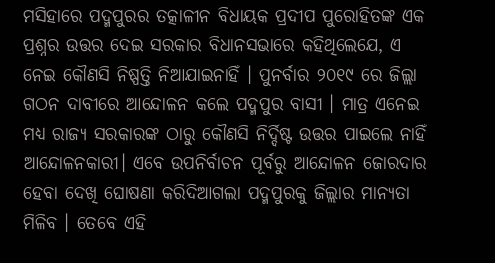ମସିହାରେ ପଦ୍ମପୁରର ତତ୍କାଳୀନ ବିଧାୟକ ପ୍ରଦୀପ ପୁରୋହିତଙ୍କ ଏକ ପ୍ରଶ୍ନର ଉତ୍ତର ଦେଇ ସରକାର ବିଧାନସଭାରେ କହିଥିଲେଯେ, ଏ ନେଇ କୌଣସି ନିଷ୍ପତ୍ତି ନିଆଯାଇନାହିଁ । ପୁନର୍ବାର ୨୦୧୯ ରେ ଜିଲ୍ଲା ଗଠନ ଦାବୀରେ ଆନ୍ଦୋଳନ କଲେ ପଦ୍ମପୁର ବାସୀ । ମାତ୍ର ଏନେଇ ମଧ୍ୟ ରାଜ୍ୟ ସରକାରଙ୍କ ଠାରୁ କୌଣସି ନିର୍ଦ୍ଦିଷ୍ଟ ଉତ୍ତର ପାଇଲେ ନାହିଁ ଆନ୍ଦୋଳନକାରୀ। ଏବେ ଉପନିର୍ବାଚନ ପୂର୍ବରୁ ଆନ୍ଦୋଳନ ଜୋରଦାର ହେବା ଦେଖି ଘୋଷଣା କରିଦିଆଗଲା ପଦ୍ମପୁରକୁ ଜିଲ୍ଲାର ମାନ୍ୟତା ମିଳିବ । ତେବେ ଏହି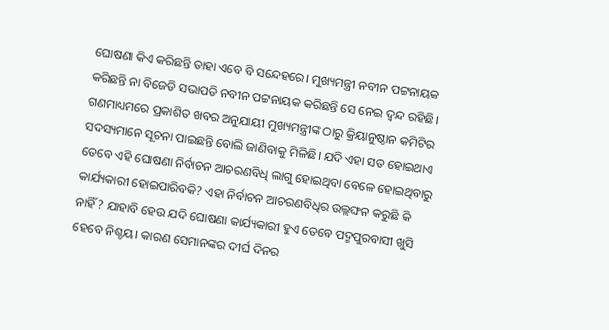ଘୋଷଣା କିଏ କରିଛନ୍ତି ତାହା ଏବେ ବି ସନ୍ଦେହରେ। ମୁଖ୍ୟମନ୍ତ୍ରୀ ନବୀନ ପଟ୍ଟନାୟକ କରିଛନ୍ତି ନା ବିଜେଡି ସଭାପତି ନବୀନ ପଟ୍ଟନାୟକ କରିଛନ୍ତି ସେ ନେଇ ଦ୍ଵନ୍ଦ ରହିଛି। ଗଣମାଧ୍ୟମରେ ପ୍ରକାଶିତ ଖବର ଅନୁଯାୟୀ ମୁଖ୍ୟମନ୍ତ୍ରୀଙ୍କ ଠାରୁ କ୍ରିୟାନୁଷ୍ଠାନ କମିଟିର ସଦସ୍ୟମାନେ ସୂଚନା ପାଇଛନ୍ତି ବୋଲି ଜାଣିବାକୁ ମିଳିଛି। ଯଦି ଏହା ସତ ହୋଇଥାଏ ତେବେ ଏହି ଘୋଷଣା ନିର୍ବାଚନ ଆଚରଣବିଧି ଲାଗୁ ହୋଇଥିବା ବେଳେ ହୋଇଥିବାରୁ କାର୍ଯ୍ୟକାରୀ ହୋଇପାରିବକି? ଏହା ନିର୍ବାଚନ ଆଚରଣବିଧିର ଉଲ୍ଲଙ୍ଘନ କରୁଛି କି ନାହିଁ? ଯାହାବି ହେଉ ଯଦି ଘୋଷଣା କାର୍ଯ୍ୟକାରୀ ହୁଏ ତେବେ ପଦ୍ମପୁରବାସୀ ଖୁସି ହେବେ ନିଶ୍ଚୟ। କାରଣ ସେମାନଙ୍କର ଦୀର୍ଘ ଦିନର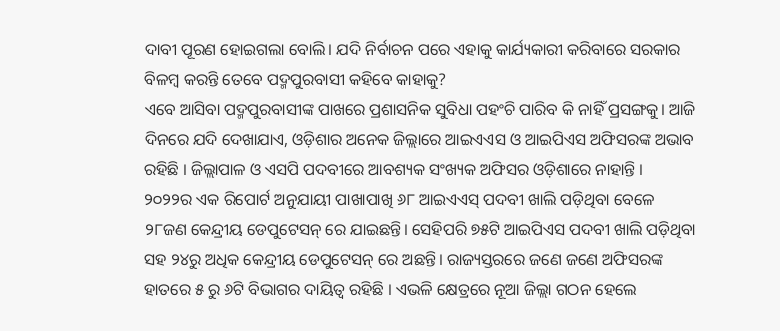ଦାବୀ ପୂରଣ ହୋଇଗଲା ବୋଲି। ଯଦି ନିର୍ବାଚନ ପରେ ଏହାକୁ କାର୍ଯ୍ୟକାରୀ କରିବାରେ ସରକାର ବିଳମ୍ବ କରନ୍ତି ତେବେ ପଦ୍ମପୁରବାସୀ କହିବେ କାହାକୁ?
ଏବେ ଆସିବା ପଦ୍ମପୁରବାସୀଙ୍କ ପାଖରେ ପ୍ରଶାସନିକ ସୁବିଧା ପହଂଚି ପାରିବ କି ନାହିଁ ପ୍ରସଙ୍ଗକୁ। ଆଜି ଦିନରେ ଯଦି ଦେଖାଯାଏ, ଓଡ଼ିଶାର ଅନେକ ଜିଲ୍ଲାରେ ଆଇଏଏସ ଓ ଆଇପିଏସ ଅଫିସରଙ୍କ ଅଭାବ ରହିଛି । ଜିଲ୍ଲାପାଳ ଓ ଏସପି ପଦବୀରେ ଆବଶ୍ୟକ ସଂଖ୍ୟକ ଅଫିସର ଓଡ଼ିଶାରେ ନାହାନ୍ତି ।
୨୦୨୨ର ଏକ ରିପୋର୍ଟ ଅନୁଯାୟୀ ପାଖାପାଖି ୬୮ ଆଇଏଏସ୍ ପଦବୀ ଖାଲି ପଡ଼ିଥିବା ବେଳେ ୨୮ଜଣ କେନ୍ଦ୍ରୀୟ ଡେପୁଟେସନ୍ ରେ ଯାଇଛନ୍ତି। ସେହିପରି ୭୫ଟି ଆଇପିଏସ ପଦବୀ ଖାଲି ପଡ଼ିଥିବା ସହ ୨୪ରୁ ଅଧିକ କେନ୍ଦ୍ରୀୟ ଡେପୁଟେସନ୍ ରେ ଅଛନ୍ତି। ରାଜ୍ୟସ୍ତରରେ ଜଣେ ଜଣେ ଅଫିସରଙ୍କ ହାତରେ ୫ ରୁ ୬ଟି ବିଭାଗର ଦାୟିତ୍ୱ ରହିଛି । ଏଭଳି କ୍ଷେତ୍ରରେ ନୂଆ ଜିଲ୍ଲା ଗଠନ ହେଲେ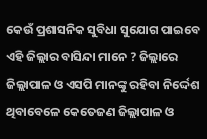କେଉଁ ପ୍ରଶାସନିକ ସୁବିଧା ସୁଯୋଗ ପାଇବେ ଏହି ଜିଲ୍ଲାର ବାସିନ୍ଦା ମାନେ ? ଜିଲ୍ଲାରେ ଜିଲ୍ଲାପାଳ ଓ ଏସପି ମାନଙ୍କୁ ରହିବା ନିର୍ଦ୍ଦେଶ ଥିବାବେଳେ କେତେଜଣ ଜିଲ୍ଲାପାଳ ଓ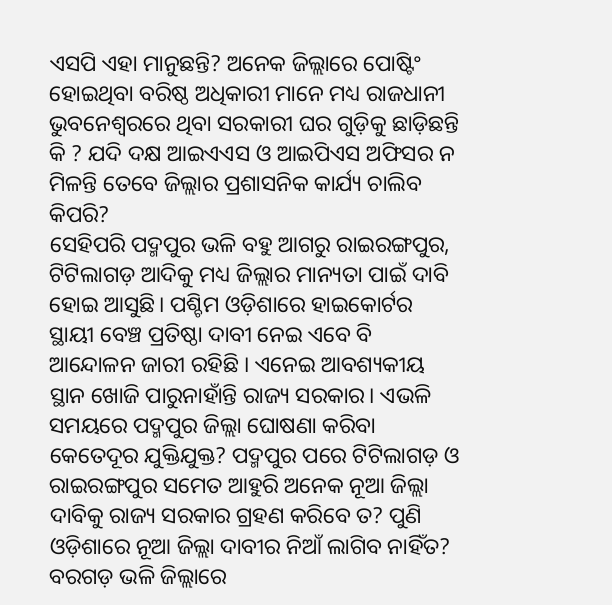ଏସପି ଏହା ମାନୁଛନ୍ତି? ଅନେକ ଜିଲ୍ଲାରେ ପୋଷ୍ଟିଂ ହୋଇଥିବା ବରିଷ୍ଠ ଅଧିକାରୀ ମାନେ ମଧ୍ୟ ରାଜଧାନୀ ଭୁବନେଶ୍ୱରରେ ଥିବା ସରକାରୀ ଘର ଗୁଡ଼ିକୁ ଛାଡ଼ିଛନ୍ତି କି ? ଯଦି ଦକ୍ଷ ଆଇଏଏସ ଓ ଆଇପିଏସ ଅଫିସର ନ ମିଳନ୍ତି ତେବେ ଜିଲ୍ଲାର ପ୍ରଶାସନିକ କାର୍ଯ୍ୟ ଚାଲିବ କିପରି?
ସେହିପରି ପଦ୍ମପୁର ଭଳି ବହୁ ଆଗରୁ ରାଇରଙ୍ଗପୁର, ଟିଟିଲାଗଡ଼ ଆଦିକୁ ମଧ୍ୟ ଜିଲ୍ଲାର ମାନ୍ୟତା ପାଇଁ ଦାବି ହୋଇ ଆସୁଛି। ପଶ୍ଚିମ ଓଡ଼ିଶାରେ ହାଇକୋର୍ଟର ସ୍ଥାୟୀ ବେଞ୍ଚ ପ୍ରତିଷ୍ଠା ଦାବୀ ନେଇ ଏବେ ବି ଆନ୍ଦୋଳନ ଜାରୀ ରହିଛି । ଏନେଇ ଆବଶ୍ୟକୀୟ ସ୍ଥାନ ଖୋଜି ପାରୁନାହାଁନ୍ତି ରାଜ୍ୟ ସରକାର। ଏଭଳି ସମୟରେ ପଦ୍ମପୁର ଜିଲ୍ଲା ଘୋଷଣା କରିବା କେତେଦୂର ଯୁକ୍ତିଯୁକ୍ତ? ପଦ୍ମପୁର ପରେ ଟିଟିଲାଗଡ଼ ଓ ରାଇରଙ୍ଗପୁର ସମେତ ଆହୁରି ଅନେକ ନୂଆ ଜିଲ୍ଲା ଦାବିକୁ ରାଜ୍ୟ ସରକାର ଗ୍ରହଣ କରିବେ ତ? ପୁଣି ଓଡ଼ିଶାରେ ନୂଆ ଜିଲ୍ଲା ଦାବୀର ନିଆଁ ଲାଗିବ ନାହିଁତ? ବରଗଡ଼ ଭଳି ଜିଲ୍ଲାରେ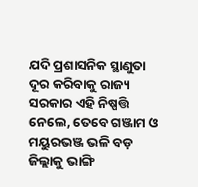ଯଦି ପ୍ରଶାସନିକ ସ୍ଥାଣୁତା ଦୂର କରିବାକୁ ରାଜ୍ୟ ସରକାର ଏହି ନିଷ୍ପତ୍ତି ନେଲେ, ତେବେ ଗଞ୍ଜାମ ଓ ମୟୁରଭଞ୍ଜ ଭଳି ବଡ଼ ଜିଲ୍ଲାକୁ ଭାଙ୍ଗି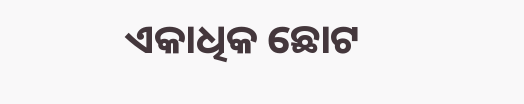ଏକାଧିକ ଛୋଟ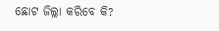ଛୋଟ ଜିଲ୍ଲା କରିବେ କି?